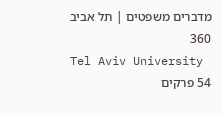מדברים משפטים | תל אביב 360
Tel Aviv University
54 פרקים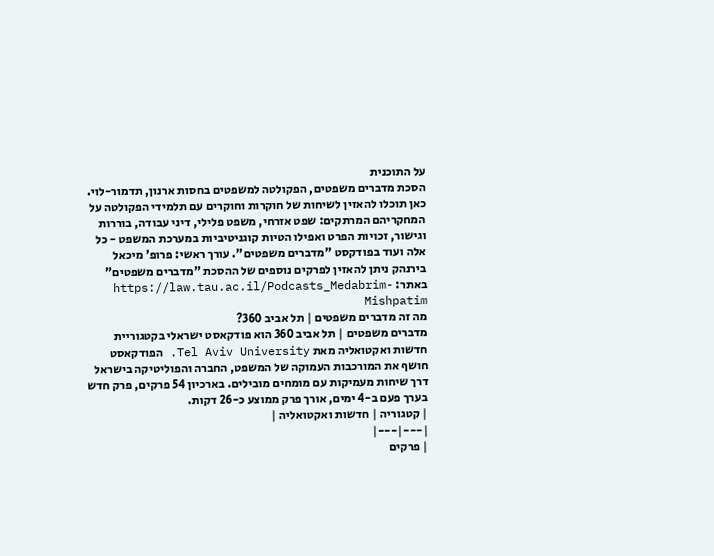על התוכנית
הסכת מדברים משפטים, הפקולטה למשפטים בחסות ארנון, תדמור-לוי. כאן תוכלו להאזין לשיחות של חוקרות וחוקרים עם תלמידי הפקולטה על המחקריהם המרתקים: שפט אזרחי, משפט פלילי, דיני עבודה, בוררות וגישור, זכויות הפרט ואפילו הטיות קוגניטיביות במערכת המשפט - כל אלה ועוד בפודקסט "מדברים משפטים". עורך ראשי: פרופ' מיכאל בירנהק ניתן להאזין לפרקים נוספים של ההסכת "מדברים משפטים" באתר: https://law.tau.ac.il/Podcasts_Medabrim-Mishpatim
מה זה מדברים משפטים | תל אביב 360?
מדברים משפטים | תל אביב 360 הוא פודקאסט ישראלי בקטגוריית חדשות ואקטואליה מאת Tel Aviv University. הפודקאסט חושף את המורכבות העמוקה של המשפט, החברה והפוליטיקה בישראל דרך שיחות מעמיקות עם מומחים מובילים. בארכיון 54 פרקים, פרק חדש בערך פעם ב-4 ימים, אורך פרק ממוצע כ-26 דקות.
| קטגוריה | חדשות ואקטואליה |
|---|---|
| פרקים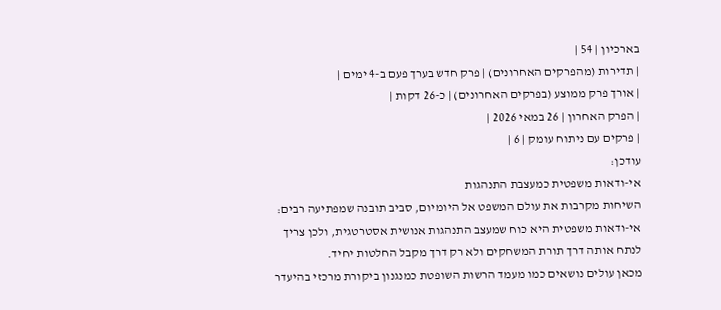בארכיון | 54 |
| תדירות (מהפרקים האחרונים) | פרק חדש בערך פעם ב-4 ימים |
| אורך פרק ממוצע (בפרקים האחרונים) | כ-26 דקות |
| הפרק האחרון | 26 במאי 2026 |
| פרקים עם ניתוח עומק | 6 |
עודכן:
אי-ודאות משפטית כמעצבת התנהגות
השיחות מקרבות את עולם המשפט אל היומיום, סביב תובנה שמפתיעה רבים: אי-ודאות משפטית היא כוח שמעצב התנהגות אנושית אסטרטגית, ולכן צריך לנתח אותה דרך תורת המשחקים ולא רק דרך מקבל החלטות יחיד.
מכאן עולים נושאים כמו מעמד הרשות השופטת כמנגנון ביקורת מרכזי בהיעדר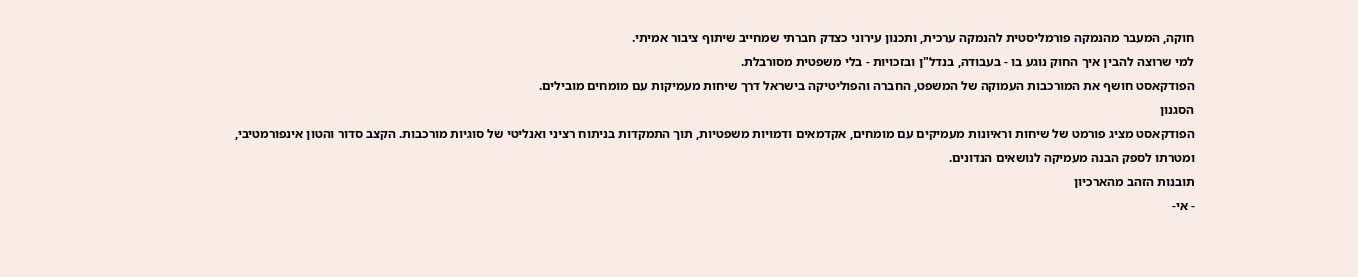חוקה, המעבר מהנמקה פורמליסטית להנמקה ערכית, ותכנון עירוני כצדק חברתי שמחייב שיתוף ציבור אמיתי.
למי שרוצה להבין איך החוק נוגע בו - בעבודה, בנדל"ן ובזכויות - בלי משפטית מסורבלת.
הפודקאסט חושף את המורכבות העמוקה של המשפט, החברה והפוליטיקה בישראל דרך שיחות מעמיקות עם מומחים מובילים.
הסגנון
הפודקאסט מציג פורמט של שיחות וראיונות מעמיקים עם מומחים, אקדמאים ודמויות משפטיות, תוך התמקדות בניתוח רציני ואנליטי של סוגיות מורכבות. הקצב סדור והטון אינפורמטיבי, ומטרתו לספק הבנה מעמיקה לנושאים הנדונים.
תובנות הזהב מהארכיון
- אי-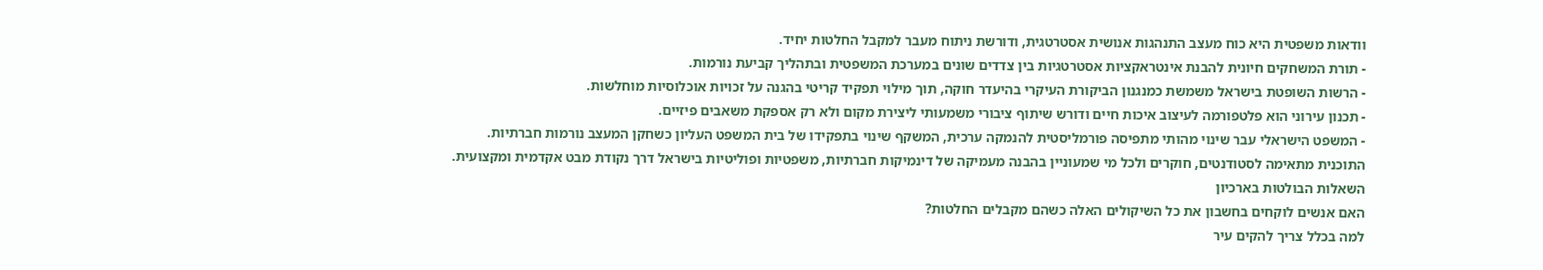וודאות משפטית היא כוח מעצב התנהגות אנושית אסטרטגית, ודורשת ניתוח מעבר למקבל החלטות יחיד.
- תורת המשחקים חיונית להבנת אינטראקציות אסטרטגיות בין צדדים שונים במערכת המשפטית ובתהליך קביעת נורמות.
- הרשות השופטת בישראל משמשת כמנגנון הביקורת העיקרי בהיעדר חוקה, תוך מילוי תפקיד קריטי בהגנה על זכויות אוכלוסיות מוחלשות.
- תכנון עירוני הוא פלטפורמה לעיצוב איכות חיים ודורש שיתוף ציבורי משמעותי ליצירת מקום ולא רק אספקת משאבים פיזיים.
- המשפט הישראלי עבר שינוי מהותי מתפיסה פורמליסטית להנמקה ערכית, המשקף שינוי בתפקידו של בית המשפט העליון כשחקן המעצב נורמות חברתיות.
התוכנית מתאימה לסטודנטים, חוקרים ולכל מי שמעוניין בהבנה מעמיקה של דינמיקות חברתיות, משפטיות ופוליטיות בישראל דרך נקודת מבט אקדמית ומקצועית.
השאלות הבולטות בארכיון
האם אנשים לוקחים בחשבון את כל השיקולים האלה כשהם מקבלים החלטות?
למה בכלל צריך להקים עיר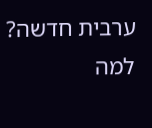ערבית חדשה? למה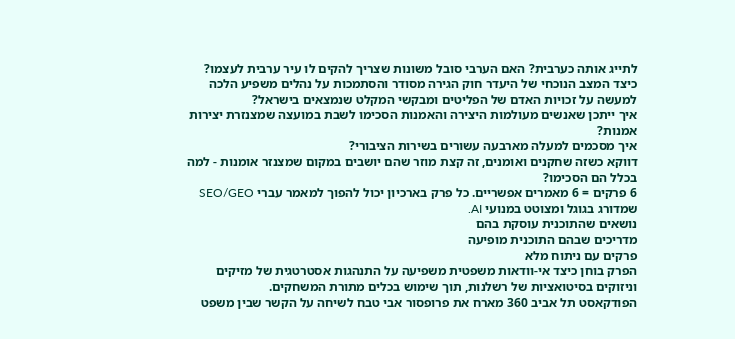לתייג אותה כערבית? האם הערבי סובל משונות שצריך להקים לו עיר ערבית לעצמו?
כיצד המצב הנוכחי של היעדר חוק הגירה מסודר והסתמכות על נהלים משפיע הלכה למעשה על זכויות האדם של הפליטים ומבקשי המקלט שנמצאים בישראל?
איך ייתכן שאנשים מעולמות היצירה והאמנות הסכימו לשבת במועצה שמצנזרת יצירות אמנות?
איך מסכמים למעלה מארבעה עשורים בשירות הציבורי?
דווקא כשזה שחקנים ואומנים, זה קצת מוזר שהם יושבים במקום שמצנזר אומנות - למה בכלל הם הסכימו?
6 פרקים = 6 מאמרים אפשריים. כל פרק בארכיון יכול להפוך למאמר עברי SEO/GEO שמדורג בגוגל ומצוטט במנועי AI.
נושאים שהתוכנית עוסקת בהם
מדריכים שבהם התוכנית מופיעה
פרקים עם ניתוח מלא
הפרק בוחן כיצד אי-וודאות משפטית משפיעה על התנהגות אסטרטגית של מזיקים וניזוקים בסיטואציות של רשלנות, תוך שימוש בכלים מתורת המשחקים.
הפודקאסט תל אביב 360 מארח את פרופסור אבי טבח לשיחה על הקשר שבין משפט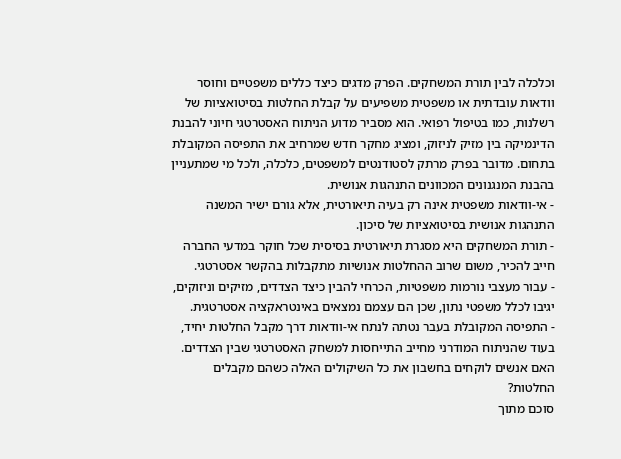וכלכלה לבין תורת המשחקים. הפרק מדגים כיצד כללים משפטיים וחוסר וודאות עובדתית או משפטית משפיעים על קבלת החלטות בסיטואציות של רשלנות, כמו בטיפול רפואי. הוא מסביר מדוע הניתוח האסטרטגי חיוני להבנת הדינמיקה בין מזיק לניזוק, ומציג מחקר חדש שמרחיב את התפיסה המקובלת בתחום. מדובר בפרק מרתק לסטודנטים למשפטים, כלכלה, ולכל מי שמתעניין בהבנת המנגנונים המכוונים התנהגות אנושית.
- אי-וודאות משפטית אינה רק בעיה תיאורטית, אלא גורם ישיר המשנה התנהגות אנושית בסיטואציות של סיכון.
- תורת המשחקים היא מסגרת תיאורטית בסיסית שכל חוקר במדעי החברה חייב להכיר, משום שרוב ההחלטות אנושיות מתקבלות בהקשר אסטרטגי.
- עבור מעצבי נורמות משפטיות, הכרחי להבין כיצד הצדדים, מזיקים וניזוקים, יגיבו לכלל משפטי נתון, שכן הם עצמם נמצאים באינטראקציה אסטרטגית.
- התפיסה המקובלת בעבר נטתה לנתח אי-וודאות דרך מקבל החלטות יחיד, בעוד שהניתוח המודרני מחייב התייחסות למשחק האסטרטגי שבין הצדדים.
האם אנשים לוקחים בחשבון את כל השיקולים האלה כשהם מקבלים החלטות?
סוכם מתוך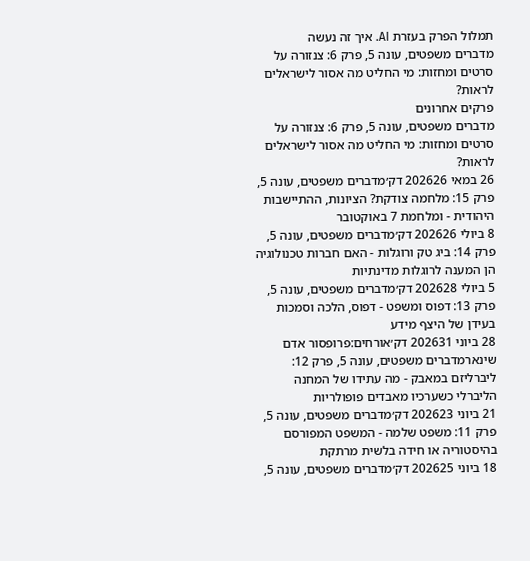תמלול הפרק בעזרת AI. איך זה נעשה
מדברים משפטים, עונה 5, פרק 6: צנזורה על סרטים ומחזות: מי החליט מה אסור לישראלים לראות?
פרקים אחרונים
מדברים משפטים, עונה 5, פרק 6: צנזורה על סרטים ומחזות: מי החליט מה אסור לישראלים לראות?
26 במאי 202626 דק׳מדברים משפטים, עונה 5, פרק 15: מלחמה צודקת? הציונות, ההתיישבות היהודית - ומלחמת 7 באוקטובר
8 ביולי 202626 דק׳מדברים משפטים, עונה 5, פרק 14: ביג טק ורוגלות - האם חברות טכנולוגיה הן המענה לרוגלות מדינתיות
5 ביולי 202628 דק׳מדברים משפטים, עונה 5, פרק 13: דפוס ומשפט - דפוס, הלכה וסמכות בעידן של היצף מידע
28 ביוני 202631 דק׳אורחים:פרופסור אדם שינארמדברים משפטים, עונה 5, פרק 12: ליברליזם במאבק - מה עתידו של המחנה הליברלי כשערכיו מאבדים פופולריות
21 ביוני 202623 דק׳מדברים משפטים, עונה 5, פרק 11: משפט שלמה - המשפט המפורסם בהיסטוריה או חידה בלשית מרתקת
18 ביוני 202625 דק׳מדברים משפטים, עונה 5,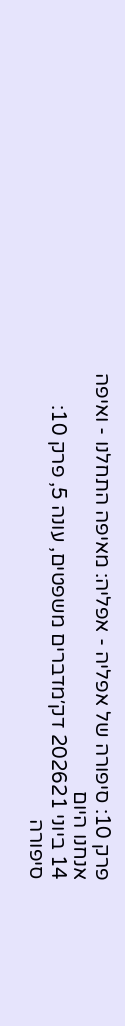פרק 10: סיפורה של אפליה - אפליה: מאיפה התחלנו - ואיפה אנחנו היום
14 ביוני 202621 דק׳מדברים משפטים, עונה 5, פרק 10: סיפורה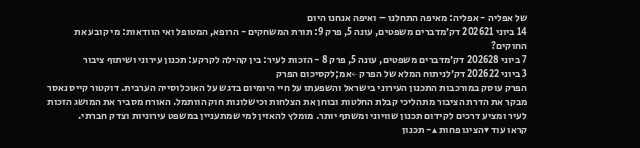של אפליה - אפליה: מאיפה התחלנו – ואיפה אנחנו היום
14 ביוני 202621 דק׳מדברים משפטים, עונה 5, פרק 9: תורת המשחקים - הרופא, המטופל ואי הוודאות: מי קובע את החוקים?
7 ביוני 202628 דק׳מדברים משפטים, עונה 5, פרק 8 - הזכות לעיר: בין קהילה לקרקע: תכנון עירוני ושיתוף ציבור
3 ביוני 202622 דק׳לניתוח המלא של הפרק ←אמ;לקסיכום הפרק
הפרק עוסק במורכבות התכנון העירוני בישראל והשפעתו על חיי היומיום בדגש על האוכלוסייה הערבית. דוקטור קייס נאסר מבקר את הדרת הציבור מתהליכי קבלת החלטות ובוחן את הצלחות וכישלונות חוק הוותמל. האורח מסביר את המושג הזכות לעיר ומציע דרכים לקידום תכנון שוויוני ומשתף יותר. מומלץ להאזין למי שמתעניין במשפט עירוניות וצדק חברתי.
קראו עוד ▾הציגו פחות ▴- תכנון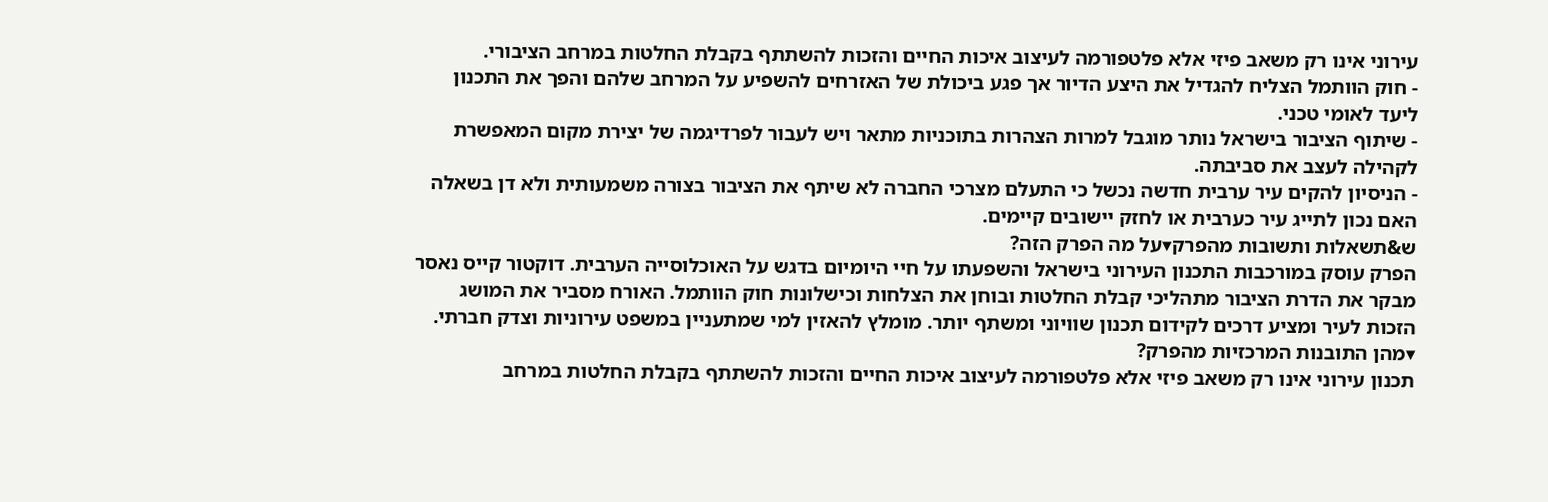עירוני אינו רק משאב פיזי אלא פלטפורמה לעיצוב איכות החיים והזכות להשתתף בקבלת החלטות במרחב הציבורי.
- חוק הוותמל הצליח להגדיל את היצע הדיור אך פגע ביכולת של האזרחים להשפיע על המרחב שלהם והפך את התכנון ליעד לאומי טכני.
- שיתוף הציבור בישראל נותר מוגבל למרות הצהרות בתוכניות מתאר ויש לעבור לפרדיגמה של יצירת מקום המאפשרת לקהילה לעצב את סביבתה.
- הניסיון להקים עיר ערבית חדשה נכשל כי התעלם מצרכי החברה לא שיתף את הציבור בצורה משמעותית ולא דן בשאלה האם נכון לתייג עיר כערבית או לחזק יישובים קיימים.
ש&תשאלות ותשובות מהפרק▾על מה הפרק הזה?
הפרק עוסק במורכבות התכנון העירוני בישראל והשפעתו על חיי היומיום בדגש על האוכלוסייה הערבית. דוקטור קייס נאסר מבקר את הדרת הציבור מתהליכי קבלת החלטות ובוחן את הצלחות וכישלונות חוק הוותמל. האורח מסביר את המושג הזכות לעיר ומציע דרכים לקידום תכנון שוויוני ומשתף יותר. מומלץ להאזין למי שמתעניין במשפט עירוניות וצדק חברתי.
▾מהן התובנות המרכזיות מהפרק?
תכנון עירוני אינו רק משאב פיזי אלא פלטפורמה לעיצוב איכות החיים והזכות להשתתף בקבלת החלטות במרחב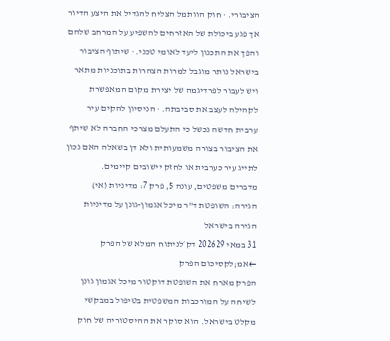הציבורי. · חוק הוותמל הצליח להגדיל את היצע הדיור אך פגע ביכולת של האזרחים להשפיע על המרחב שלהם והפך את התכנון ליעד לאומי טכני. · שיתוף הציבור בישראל נותר מוגבל למרות הצהרות בתוכניות מתאר ויש לעבור לפרדיגמה של יצירת מקום המאפשרת לקהילה לעצב את סביבתה. · הניסיון להקים עיר ערבית חדשה נכשל כי התעלם מצרכי החברה לא שיתף את הציבור בצורה משמעותית ולא דן בשאלה האם נכון לתייג עיר כערבית או לחזק יישובים קיימים.
מדברים משפטים, עונה 5, פרק 7: מדיניות (אי) הגירה: השופטת ד"ר מיכל אגמון-גונן על מדיניות הגירה בישראל
31 במאי 202629 דק׳לניתוח המלא של הפרק ←אמ;לקסיכום הפרק
הפרק מארח את השופטת דוקטור מיכל אגמון גונן לשיחה על המורכבות המשפטית בטיפול במבקשי מקלט בישראל. הוא סוקר את ההיסטוריה של חוק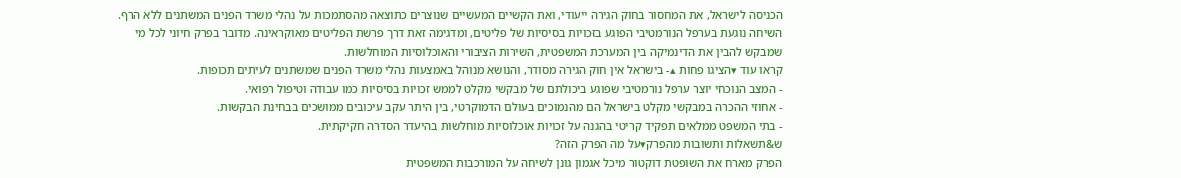הכניסה לישראל, את המחסור בחוק הגירה ייעודי, ואת הקשיים המעשיים שנוצרים כתוצאה מהסתמכות על נהלי משרד הפנים המשתנים ללא הרף. השיחה נוגעת בערפל הנורמטיבי הפוגע בזכויות בסיסיות של פליטים, ומדגימה זאת דרך פרשת הפליטים מאוקראינה. מדובר בפרק חיוני לכל מי שמבקש להבין את הדינמיקה בין המערכת המשפטית, השירות הציבורי והאוכלוסיות המוחלשות.
קראו עוד ▾הציגו פחות ▴- בישראל אין חוק הגירה מסודר, והנושא מנוהל באמצעות נהלי משרד הפנים שמשתנים לעיתים תכופות.
- המצב הנוכחי יוצר ערפל נורמטיבי שפוגע ביכולתם של מבקשי מקלט לממש זכויות בסיסיות כמו עבודה וטיפול רפואי.
- אחוזי ההכרה במבקשי מקלט בישראל הם מהנמוכים בעולם הדמוקרטי, בין היתר עקב עיכובים ממושכים בבחינת הבקשות.
- בתי המשפט ממלאים תפקיד קריטי בהגנה על זכויות אוכלוסיות מוחלשות בהיעדר הסדרה חקיקתית.
ש&תשאלות ותשובות מהפרק▾על מה הפרק הזה?
הפרק מארח את השופטת דוקטור מיכל אגמון גונן לשיחה על המורכבות המשפטית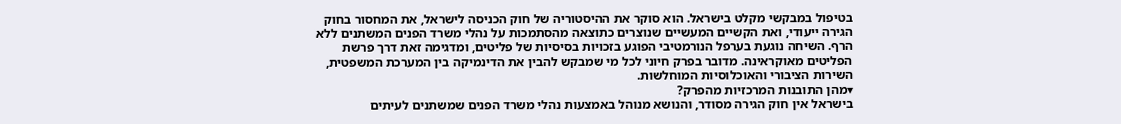בטיפול במבקשי מקלט בישראל. הוא סוקר את ההיסטוריה של חוק הכניסה לישראל, את המחסור בחוק הגירה ייעודי, ואת הקשיים המעשיים שנוצרים כתוצאה מהסתמכות על נהלי משרד הפנים המשתנים ללא הרף. השיחה נוגעת בערפל הנורמטיבי הפוגע בזכויות בסיסיות של פליטים, ומדגימה זאת דרך פרשת הפליטים מאוקראינה. מדובר בפרק חיוני לכל מי שמבקש להבין את הדינמיקה בין המערכת המשפטית, השירות הציבורי והאוכלוסיות המוחלשות.
▾מהן התובנות המרכזיות מהפרק?
בישראל אין חוק הגירה מסודר, והנושא מנוהל באמצעות נהלי משרד הפנים שמשתנים לעיתים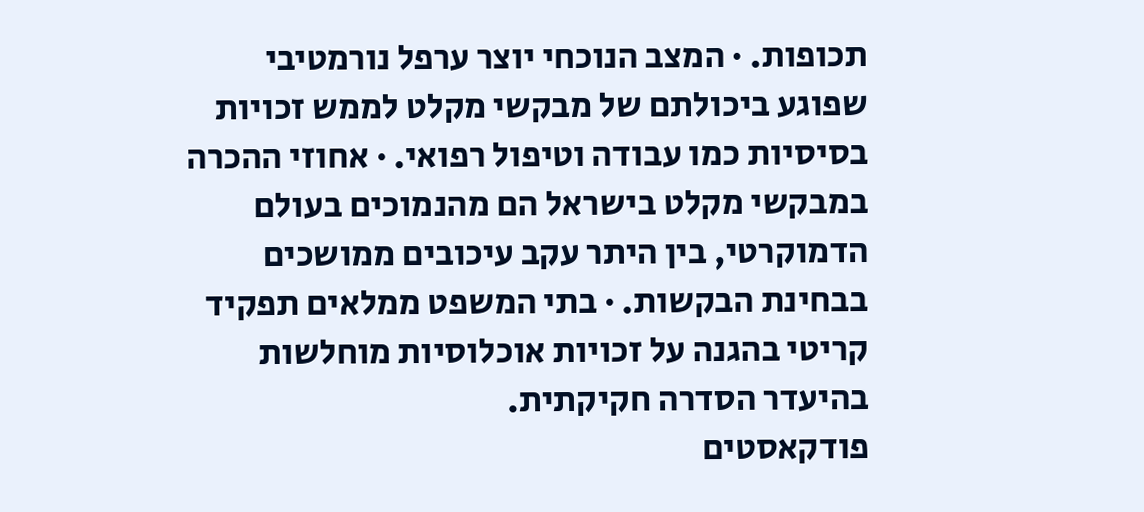תכופות. · המצב הנוכחי יוצר ערפל נורמטיבי שפוגע ביכולתם של מבקשי מקלט לממש זכויות בסיסיות כמו עבודה וטיפול רפואי. · אחוזי ההכרה במבקשי מקלט בישראל הם מהנמוכים בעולם הדמוקרטי, בין היתר עקב עיכובים ממושכים בבחינת הבקשות. · בתי המשפט ממלאים תפקיד קריטי בהגנה על זכויות אוכלוסיות מוחלשות בהיעדר הסדרה חקיקתית.
פודקאסטים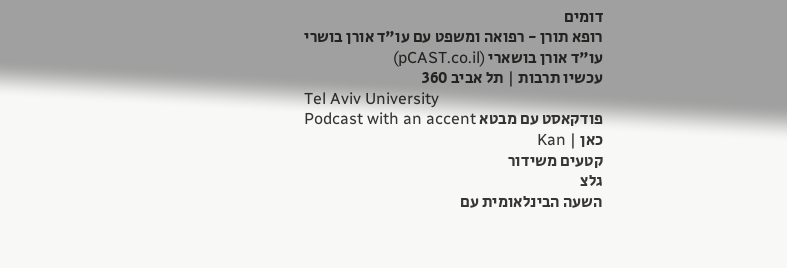דומים
רופא תורן - רפואה ומשפט עם עו"ד אורן בושרי
עו"ד אורן בושארי (pCAST.co.il)
עכשיו תרבות | תל אביב 360
Tel Aviv University
פודקאסט עם מבטא Podcast with an accent
כאן | Kan
קטעים משידור
גלצ
השעה הבינלאומית עם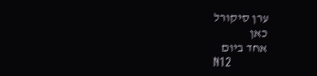ערן סיקורל
כאן
אחד ביום
N12